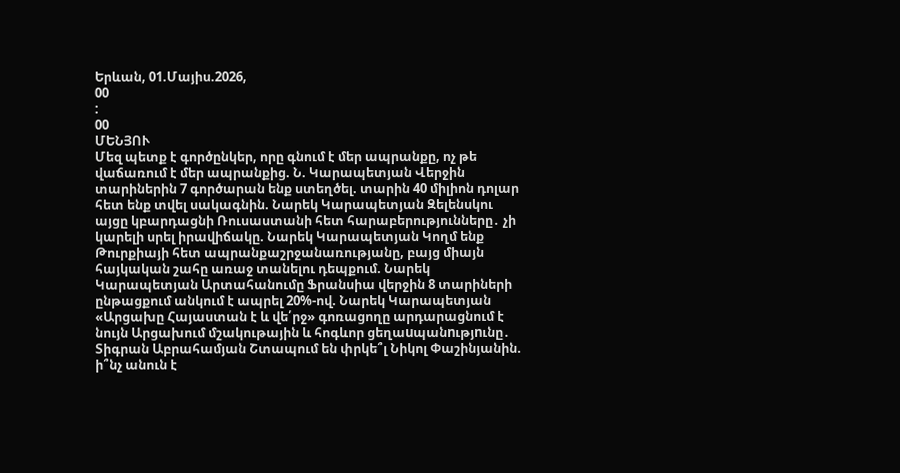Երևան, 01.Մայիս.2026,
00
:
00
ՄԵՆՅՈՒ
Մեզ պետք է գործընկեր, որը գնում է մեր ապրանքը, ոչ թե վաճառում է մեր ապրանքից. Ն. Կարապետյան Վերջին տարիներին 7 գործարան ենք ստեղծել. տարին 40 միլիոն դոլար հետ ենք տվել սակագնին. Նարեկ Կարապետյան Զելենսկու այցը կբարդացնի Ռուսաստանի հետ հարաբերությունները․ չի կարելի սրել իրավիճակը. Նարեկ Կարապետյան Կողմ ենք Թուրքիայի հետ ապրանքաշրջանառությանը, բայց միայն հայկական շահը առաջ տանելու դեպքում. Նարեկ Կարապետյան Արտահանումը Ֆրանսիա վերջին 8 տարիների ընթացքում անկում է ապրել 20%-ով. Նարեկ Կարապետյան «Արցախը Հայաստան է և վե՛րջ» գոռացողը արդարացնում է նույն Արցախում մշակութային և հոգևոր ցեղաuպանnւթյnւնը․ Տիգրան Աբրահամյան Շտապում են փրկե՞լ Նիկոլ Փաշինյանին. ի՞նչ անուն է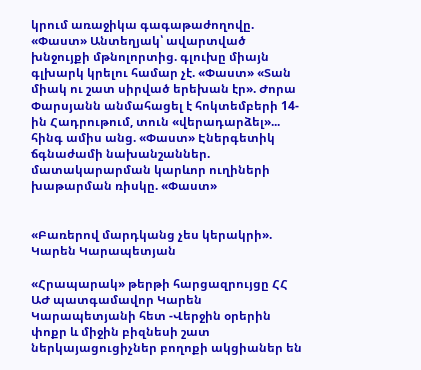կրում առաջիկա գագաթաժողովը. «Փաստ» Անտեղյակ՝ ավարտված խնջույքի մթնոլորտից. գլուխը միայն գլխարկ կրելու համար չէ. «Փաստ» «Տան միակ ու շատ սիրված երեխան էր». Ժորա Փարսյանն անմահացել է հոկտեմբերի 14-ին Հադրութում, տուն «վերադարձել»... հինգ ամիս անց. «Փաստ» Էներգետիկ ճգնաժամի նախանշաններ. մատակարարման կարևոր ուղիների խաթարման ռիսկը. «Փաստ»


«Բառերով մարդկանց չես կերակրի». Կարեն Կարապետյան

«Հրապարակ» թերթի հարցազրույցը ՀՀ ԱԺ պատգամավոր Կարեն Կարապետյանի հետ -Վերջին օրերին փոքր և միջին բիզնեսի շատ ներկայացուցիչներ բողոքի ակցիաներ են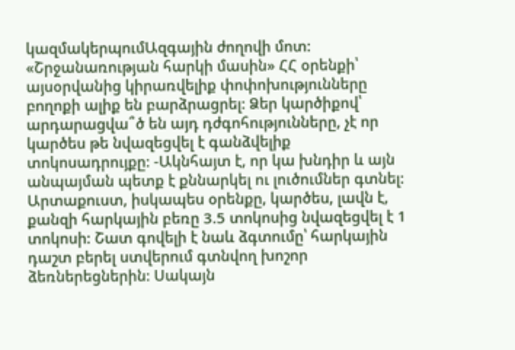կազմակերպումԱզգային ժողովի մոտ:  «Շրջանառության հարկի մասին» ՀՀ օրենքի՝ այսօրվանից կիրառվելիք փոփոխությունները բողոքի ալիք են բարձրացրել: Ձեր կարծիքով՝ արդարացվա՞ծ են այդ դժգոհությունները, չէ որ կարծես թե նվազեցվել է գանձվելիք տոկոսադրույքը: -Ակնհայտ է, որ կա խնդիր և այն անպայման պետք է քննարկել ու լուծումներ գտնել: Արտաքուստ, իսկապես օրենքը, կարծես, լավն է, քանզի հարկային բեռը 3.5 տոկոսից նվազեցվել է 1 տոկոսի: Շատ գովելի է նաև ձգտումը՝ հարկային դաշտ բերել ստվերում գտնվող խոշոր ձեռներեցներին: Սակայն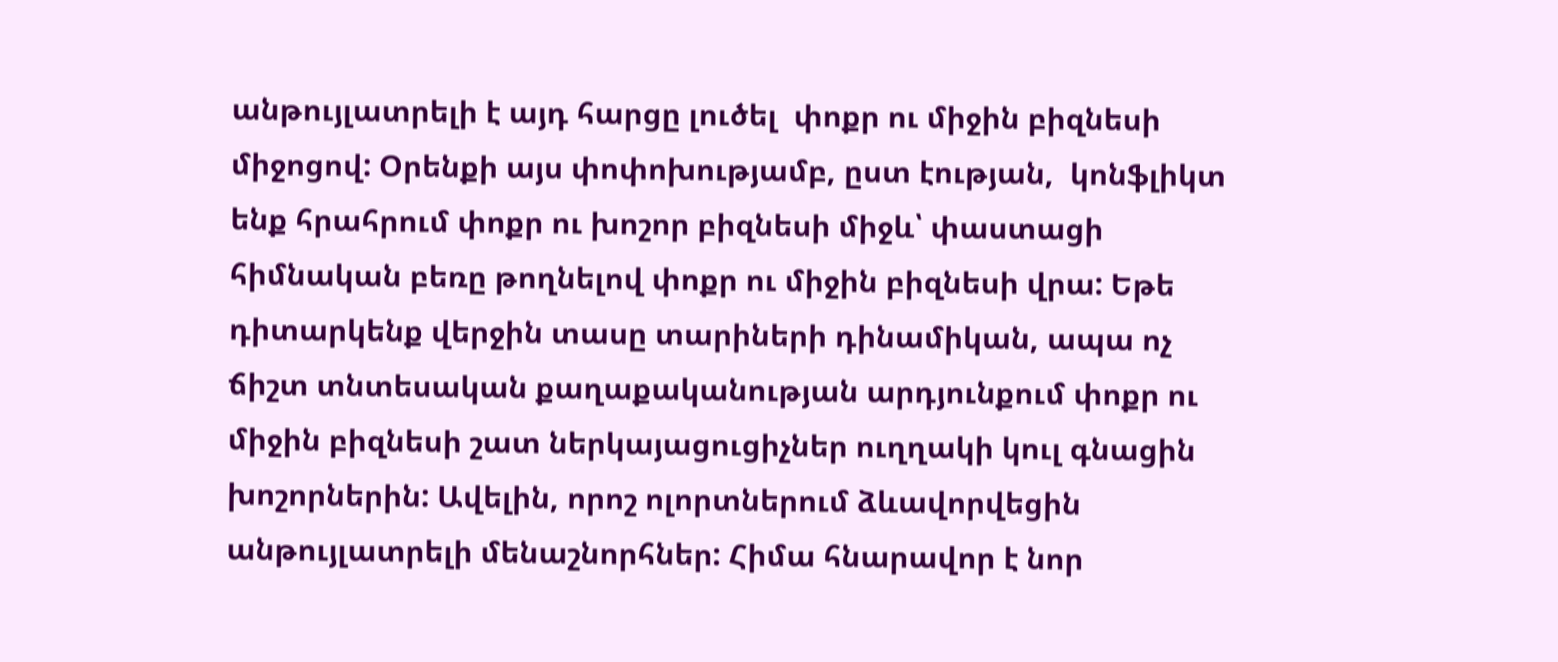անթույլատրելի է այդ հարցը լուծել  փոքր ու միջին բիզնեսի միջոցով: Օրենքի այս փոփոխությամբ, ըստ էության,  կոնֆլիկտ ենք հրահրում փոքր ու խոշոր բիզնեսի միջև՝ փաստացի հիմնական բեռը թողնելով փոքր ու միջին բիզնեսի վրա: Եթե դիտարկենք վերջին տասը տարիների դինամիկան, ապա ոչ ճիշտ տնտեսական քաղաքականության արդյունքում փոքր ու միջին բիզնեսի շատ ներկայացուցիչներ ուղղակի կուլ գնացին խոշորներին: Ավելին, որոշ ոլորտներում ձևավորվեցին անթույլատրելի մենաշնորհներ: Հիմա հնարավոր է նոր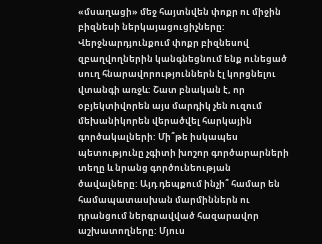«մսաղացի» մեջ հայտնվեն փոքր ու միջին բիզնեսի ներկայացուցիչները: Վերջնարդյունքում փոքր բիզնեսով զբաղվողներին կանգնեցնում ենք ունեցած սուղ հնարավորություններն էլ կորցնելու վտանգի առջև: Շատ բնական է, որ օբյեկտիվորեն այս մարդիկ չեն ուզում մեխանիկորեն վերածվել հարկային գործակալների: Մի՞թե իսկապես պետությունը չգիտի խոշոր գործարարների տեղը և նրանց գործունեության ծավալները: Այդ դեպքում ինչի՞ համար են համապատասխան մարմիններն ու դրանցում ներգրավված հազարավոր աշխատողները: Մյուս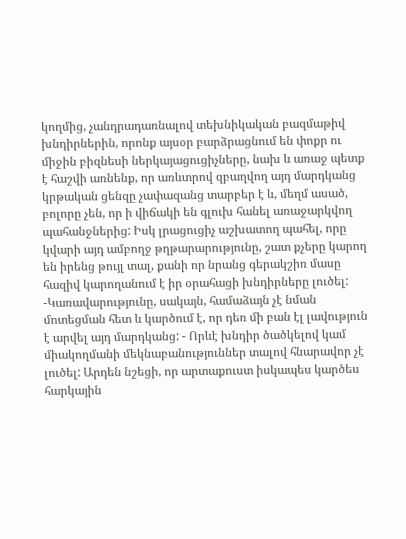կողմից, չանդրադառնալով տեխնիկական բազմաթիվ խնդիրներին, որոնք այսօր բարձրացնում են փոքր ու միջին բիզնեսի ներկայացուցիչները, նախ և առաջ պետք է հաշվի առնենք, որ առևտրով զբաղվող այդ մարդկանց կրթական ցենզը չափազանց տարբեր է և, մեղմ ասած, բոլորը չեն, որ ի վիճակի են գլուխ հանել առաջարկվող պահանջներից: Իսկ լրացուցիչ աշխատող պահել, որը կվարի այդ ամբողջ թղթարարությունը, շատ քչերը կարող են իրենց թույլ տալ, քանի որ նրանց գերակշիռ մասը հազիվ կարողանում է իր օրահացի խնդիրները լուծել: -Կառավարությունը, սակայն, համաձայն չէ նման մոտեցման հետ և կարծում է, որ դեռ մի բան էլ լավություն է արվել այդ մարդկանց: - Որևէ խնդիր ծածկելով կամ միակողմանի մեկնաբանություններ տալով հնարավոր չէ լուծել: Արդեն նշեցի, որ արտաքուստ իսկապես կարծես հարկային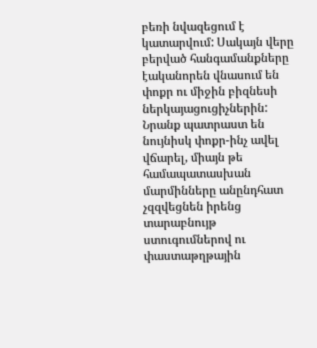բեռի նվազեցում է կատարվում: Սակայն վերը բերված հանգամանքները էականորեն վնասում են փոքր ու միջին բիզնեսի ներկայացուցիչներին: Նրանք պատրաստ են նույնիսկ փոքր-ինչ ավել վճարել, միայն թե համապատասխան մարմինները անընդհատ չզզվեցնեն իրենց տարաբնույթ ստուգումներով ու փաստաթղթային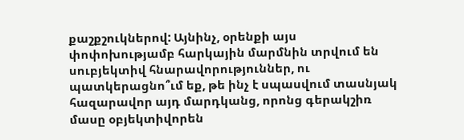քաշքշուկներով: Այնինչ, օրենքի այս փոփոխությամբ հարկային մարմնին տրվում են սուբյեկտիվ հնարավորություններ, ու պատկերացնո՞ւմ եք, թե ինչ է սպասվում տասնյակ հազարավոր այդ մարդկանց, որոնց գերակշիռ մասը օբյեկտիվորեն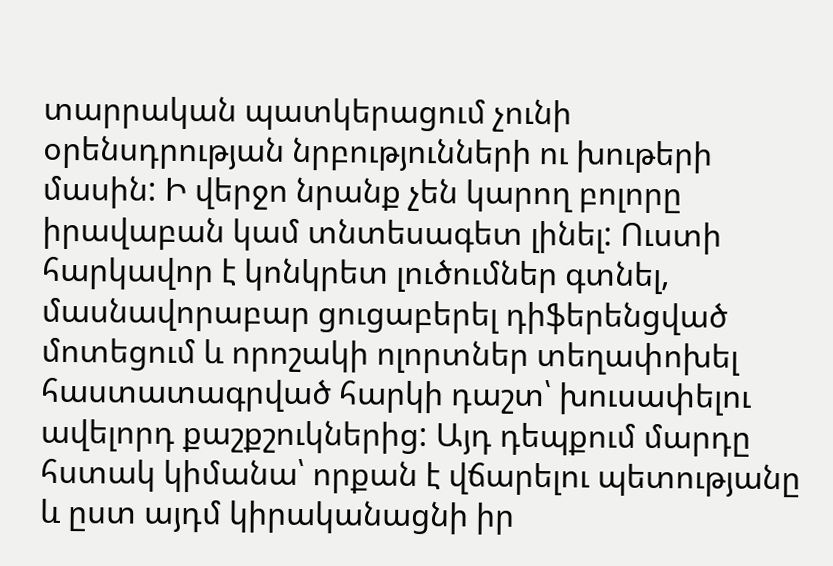տարրական պատկերացում չունի օրենսդրության նրբությունների ու խութերի մասին: Ի վերջո նրանք չեն կարող բոլորը իրավաբան կամ տնտեսագետ լինել: Ուստի հարկավոր է կոնկրետ լուծումներ գտնել, մասնավորաբար ցուցաբերել դիֆերենցված մոտեցում և որոշակի ոլորտներ տեղափոխել հաստատագրված հարկի դաշտ՝ խուսափելու ավելորդ քաշքշուկներից: Այդ դեպքում մարդը հստակ կիմանա՝ որքան է վճարելու պետությանը և ըստ այդմ կիրականացնի իր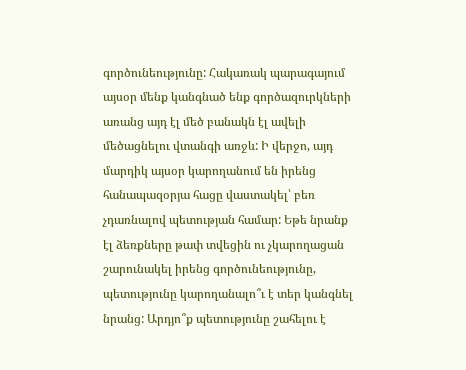գործունեությունը: Հակառակ պարագայում այսօր մենք կանգնած ենք գործազուրկների առանց այդ էլ մեծ բանակն էլ ավելի մեծացնելու վտանգի առջև: Ի վերջո, այդ մարդիկ այսօր կարողանում են իրենց հանապազօրյա հացը վաստակել՝ բեռ չդառնալով պետության համար: Եթե նրանք էլ ձեռքները թափ տվեցին ու չկարողացան շարունակել իրենց գործունեությունը, պետությունը կարողանալո՞ւ է տեր կանգնել նրանց: Արդյո՞ք պետությունը շահելու է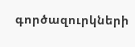գործազուրկների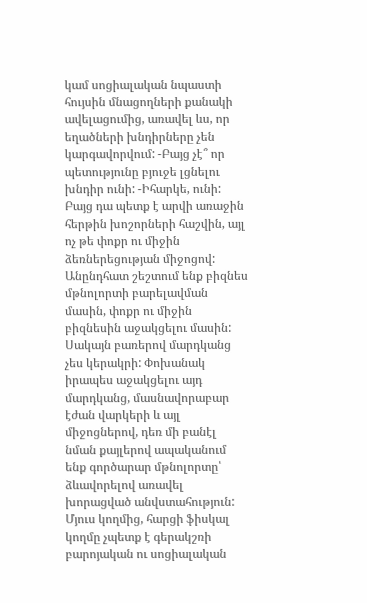կամ սոցիալական նպաստի հույսին մնացողների քանակի ավելացումից, առավել ևս, որ եղածների խնդիրները չեն կարգավորվում: -Բայց չէ՞ որ պետությունը բյուջե լցնելու խնդիր ունի: -Իհարկե, ունի: Բայց դա պետք է արվի առաջին հերթին խոշորների հաշվին, այլ ոչ թե փոքր ու միջին ձեռներեցության միջոցով: Անընդհատ շեշտում ենք բիզնես մթնոլորտի բարելավման մասին, փոքր ու միջին բիզնեսին աջակցելու մասին: Սակայն բառերով մարդկանց չես կերակրի: Փոխանակ իրապես աջակցելու այդ մարդկանց, մասնավորաբար էժան վարկերի և այլ միջոցներով, դեռ մի բանէլ նման քայլերով ապականում ենք գործարար մթնոլորտը՝ ձևավորելով առավել խորացված անվստահություն: Մյուս կողմից, հարցի ֆիսկալ կողմը չպետք է գերակշռի բարոյական ու սոցիալական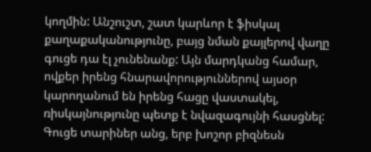կողմին: Անշուշտ, շատ կարևոր է ֆիսկալ քաղաքականությունը, բայց նման քայլերով վաղը գուցե դա էլ չունենանք: Այն մարդկանց համար, ովքեր իրենց հնարավորություններով այսօր կարողանում են իրենց հացը վաստակել, ռիսկայնությունը պետք է նվազագույնի հասցնել: Գուցե տարիներ անց, երբ խոշոր բիզնեսն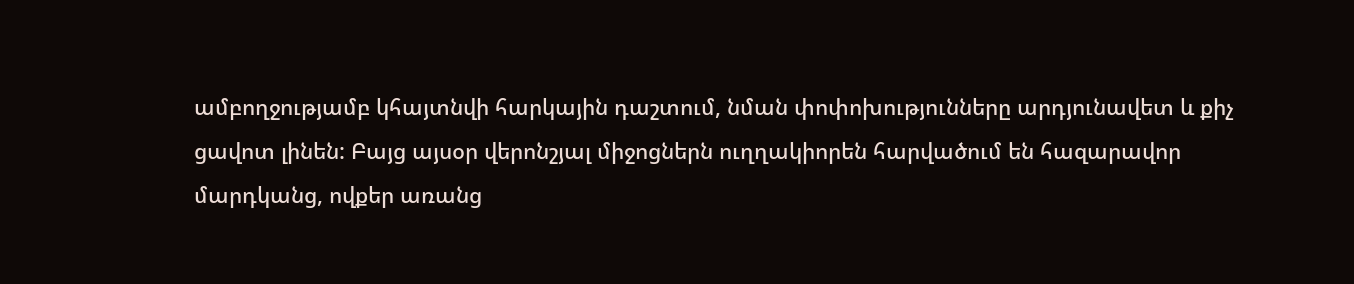ամբողջությամբ կհայտնվի հարկային դաշտում, նման փոփոխությունները արդյունավետ և քիչ ցավոտ լինեն: Բայց այսօր վերոնշյալ միջոցներն ուղղակիորեն հարվածում են հազարավոր մարդկանց, ովքեր առանց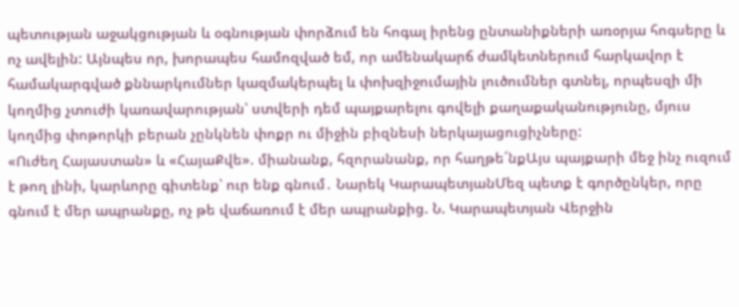պետության աջակցության և օգնության փորձում են հոգալ իրենց ընտանիքների առօրյա հոգսերը և ոչ ավելին: Այնպես որ, խորապես համոզված եմ, որ ամենակարճ ժամկետներում հարկավոր է համակարգված քննարկումներ կազմակերպել և փոխզիջումային լուծումներ գտնել, որպեսզի մի կողմից չտուժի կառավարության՝ ստվերի դեմ պայքարելու գովելի քաղաքականությունը, մյուս կողմից փոթորկի բերան չընկնեն փոքր ու միջին բիզնեսի ներկայացուցիչները:
«Ուժեղ Հայաստան» և «ՀայաՔվե». միանանք, հզորանանք, որ հաղթե´նքԱյս պայքարի մեջ ինչ ուզում է թող լինի, կարևորը գիտենք՝ ուր ենք գնում․ Նարեկ ԿարապետյանՄեզ պետք է գործընկեր, որը գնում է մեր ապրանքը, ոչ թե վաճառում է մեր ապրանքից. Ն. Կարապետյան Վերջին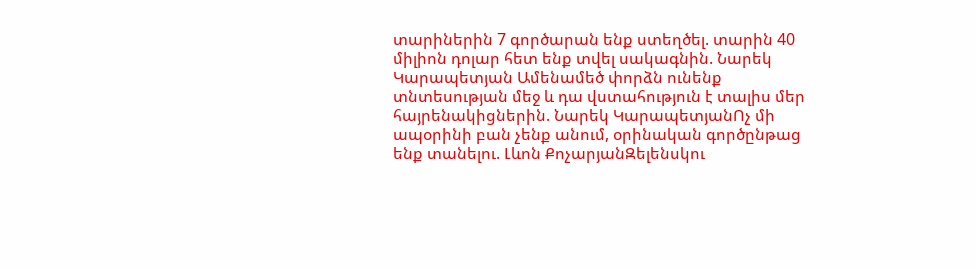տարիներին 7 գործարան ենք ստեղծել. տարին 40 միլիոն դոլար հետ ենք տվել սակագնին. Նարեկ Կարապետյան Ամենամեծ փորձն ունենք տնտեսության մեջ և դա վստահություն է տալիս մեր հայրենակիցներին. Նարեկ ԿարապետյանՈչ մի ապօրինի բան չենք անում, օրինական գործընթաց ենք տանելու. Լևոն ՔոչարյանԶելենսկու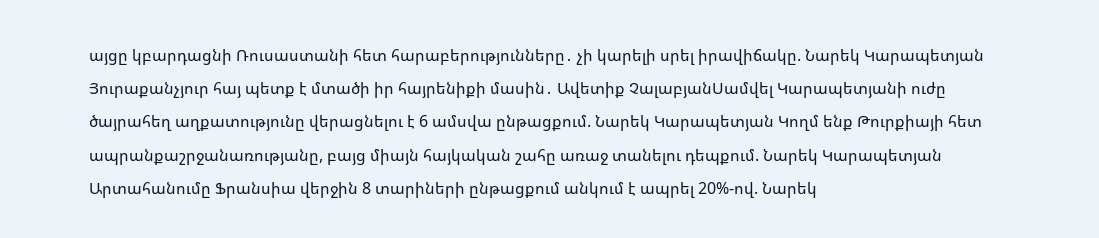այցը կբարդացնի Ռուսաստանի հետ հարաբերությունները․ չի կարելի սրել իրավիճակը. Նարեկ Կարապետյան Յուրաքանչյուր հայ պետք է մտածի իր հայրենիքի մասին․ Ավետիք ՉալաբյանՍամվել Կարապետյանի ուժը ծայրահեղ աղքատությունը վերացնելու է 6 ամսվա ընթացքում. Նարեկ Կարապետյան Կողմ ենք Թուրքիայի հետ ապրանքաշրջանառությանը, բայց միայն հայկական շահը առաջ տանելու դեպքում. Նարեկ Կարապետյան Արտահանումը Ֆրանսիա վերջին 8 տարիների ընթացքում անկում է ապրել 20%-ով. Նարեկ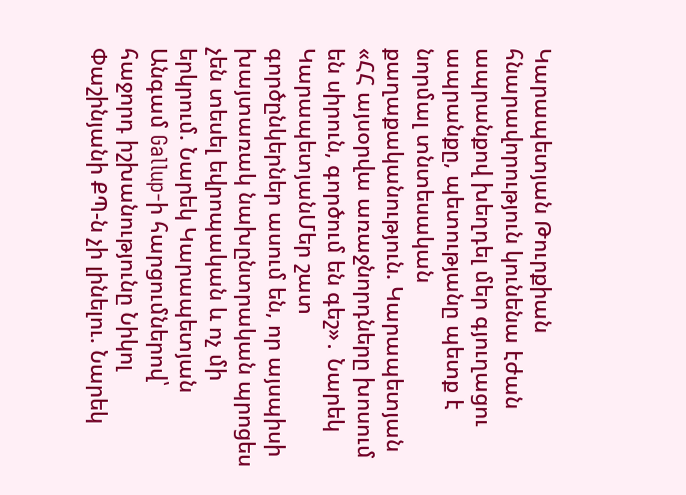Կարապետյան Թուրքիան հնարավորություն կունենա էժան ապրանքով խեղդել մեր գյուղացու ապրանքը, պետությանը պետք է նորմալ տնտեսական քաղաքականություն. Կարապետյան «ՀՀ այսօրվա առաջնորդները խոսում են սիրուն, գործում են գեշ»․ Նարեկ ԿարապետյանՄեր շատ գործընկերներ ասում են, որ այսպիսի խայտառակ նախընտրական պրոցես չեն տեսել եվրոպական և ոչ մի երկրում. Նարեկ Կարապետյան Անգամ Gallup-ի հարցումներով՝ հաջորդ իշխանությունը Նիկոլ Փաշինյանի ՔՊ-ն չի լինելու. Նարեկ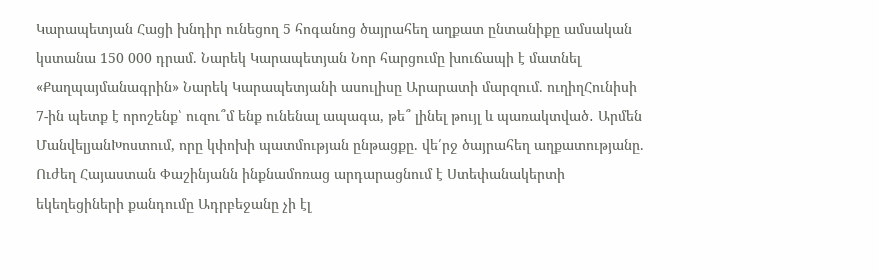Կարապետյան Հացի խնդիր ունեցող 5 հոգանոց ծայրահեղ աղքատ ընտանիքը ամսական կստանա 150 000 դրամ. Նարեկ Կարապետյան Նոր հարցումը խուճապի է մատնել «Քաղպայմանագրին» Նարեկ Կարապետյանի ասուլիսը Արարատի մարզում. ուղիղՀունիսի 7-ին պետք է որոշենք՝ ուզու՞մ ենք ունենալ ապագա, թե՞ լինել թույլ և պառակտված․ Արմեն ՄանվելյանԽոստում, որը կփոխի պատմության ընթացքը. վե՛րջ ծայրահեղ աղքատությանը. Ուժեղ Հայաստան Փաշինյանն ինքնամոռաց արդարացնում է Ստեփանակերտի եկեղեցիների քանդումը Ադրբեջանը չի էլ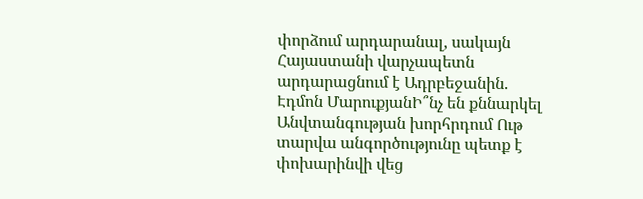փորձում արդարանալ, սակայն Հայաստանի վարչապետն արդարացնում է Ադրբեջանին. Էդմոն ՄարուքյանԻ՞նչ են քննարկել Անվտանգության խորհրդում Ութ տարվա անգործությունը պետք է փոխարինվի վեց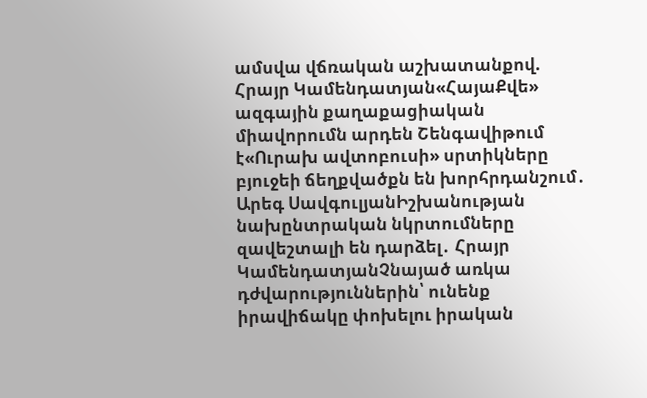ամսվա վճռական աշխատանքով. Հրայր Կամենդատյան«ՀայաՔվե» ազգային քաղաքացիական միավորումն արդեն Շենգավիթում է«Ուրախ ավտոբուսի» սրտիկները բյուջեի ճեղքվածքն են խորհրդանշում․ Արեգ ՍավգուլյանԻշխանության նախընտրական նկրտումները զավեշտալի են դարձել․ Հրայր ԿամենդատյանՉնայած առկա դժվարություններին՝ ունենք իրավիճակը փոխելու իրական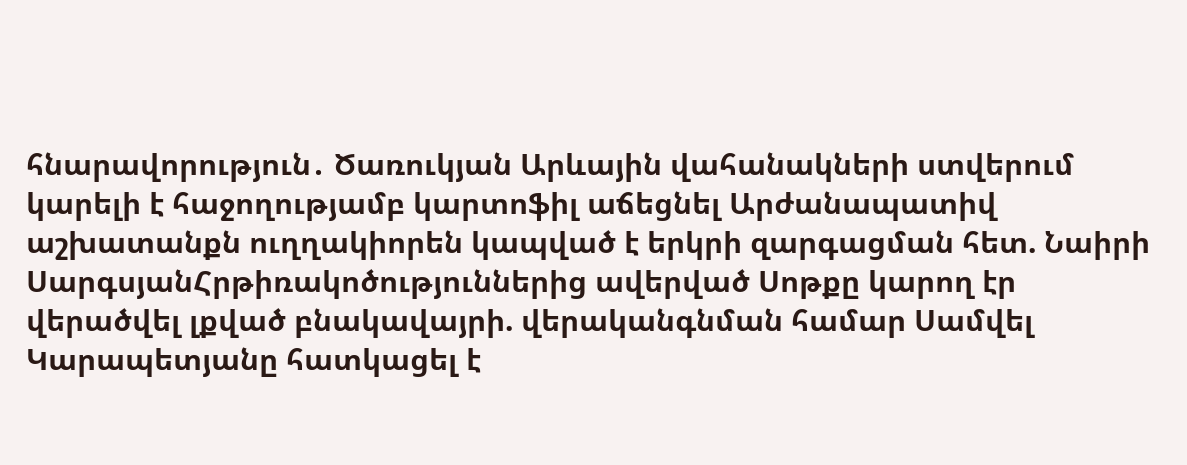հնարավորություն․ Ծառուկյան Արևային վահանակների ստվերում կարելի է հաջողությամբ կարտոֆիլ աճեցնել Արժանապատիվ աշխատանքն ուղղակիորեն կապված է երկրի զարգացման հետ. Նաիրի ՍարգսյանՀրթիռակոծություններից ավերված Սոթքը կարող էր վերածվել լքված բնակավայրի. վերականգնման համար Սամվել Կարապետյանը հատկացել է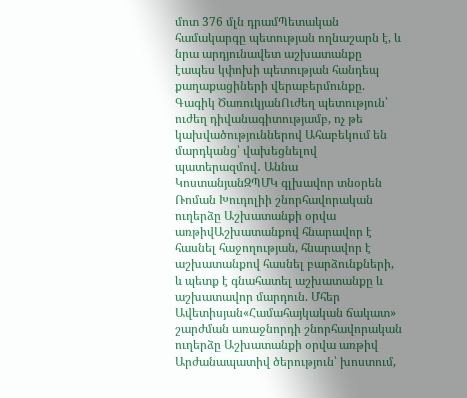մոտ 376 մլն դրամՊետական համակարգը պետության ողնաշարն է, և նրա արդյունավետ աշխատանքը էապես կփոխի պետության հանդեպ քաղաքացիների վերաբերմունքը. Գագիկ ԾառուկյանՈւժեղ պետություն՝ ուժեղ դիվանագիտությամբ, ոչ թե կախվածություններով Ահաբեկում են մարդկանց՝ վախեցնելով պատերազմով․ Աննա ԿոստանյանԶՊՄԿ գլխավոր տնօրեն Ռոման Խուդոլիի շնորհավորական ուղերձը Աշխատանքի օրվա առթիվԱշխատանքով հնարավոր է հասնել հաջողության, հնարավոր է աշխատանքով հասնել բարձունքների, և պետք է գնահատել աշխատանքը և աշխատավոր մարդուն. Մհեր Ավետիսյան«Համահայկական ճակատ» շարժման առաջնորդի շնորհավորական ուղերձը Աշխատանքի օրվա առթիվ Արժանապատիվ ծերություն՝ խոստում,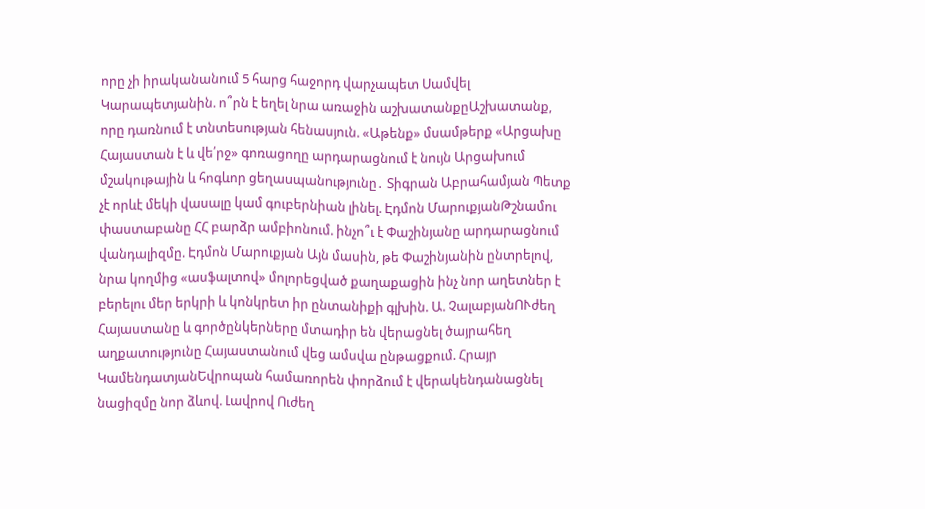որը չի իրականանում 5 հարց հաջորդ վարչապետ Սամվել Կարապետյանին. ո՞րն է եղել նրա առաջին աշխատանքըԱշխատանք, որը դառնում է տնտեսության հենասյուն. «Աթենք» մսամթերք «Արցախը Հայաստան է և վե՛րջ» գոռացողը արդարացնում է նույն Արցախում մշակութային և հոգևոր ցեղաuպանnւթյnւնը․ Տիգրան Աբրահամյան Պետք չէ որևէ մեկի վասալը կամ գուբերնիան լինել. Էդմոն ՄարուքյանԹշնամու փաստաբանը ՀՀ բարձր ամբիոնում. ինչո՞ւ է Փաշինյանը արդարացնում վանդալիզմը. Էդմոն Մարուքյան Այն մասին, թե Փաշինյանին ընտրելով, նրա կողմից «ասֆալտով» մոլորեցված քաղաքացին ինչ նոր աղետներ է բերելու մեր երկրի և կոնկրետ իր ընտանիքի գլխին. Ա. ՉալաբյանՈՒժեղ Հայաստանը և գործընկերները մտադիր են վերացնել ծայրահեղ աղքատությունը Հայաստանում վեց ամսվա ընթացքում. Հրայր ԿամենդատյանԵվրոպան համառորեն փորձում է վերակենդանացնել նացիզմը նոր ձևով. Լավրով Ուժեղ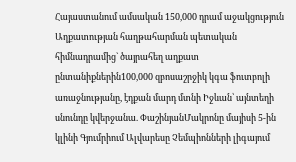Հայաստանում ամսական 150,000 դրամ աջակցություն Աղքատության հաղթահարման պետական հիմնադրամից` ծայրահեղ աղքատ ընտանիքներին100,000 զբոսաշրջիկ կգա ֆուտբոլի առաջնությանը, էդքան մարդ մտնի Իջևան՝ այնտեղի սնունդը կվերջանա. ՓաշինյանՄակրոնը մայիսի 5-ին կլինի Գյումրիում Ալվարեսը Չեմպիոնների լիգայում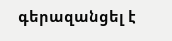գերազանցել է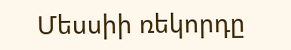Մեսսիի ռեկորդը